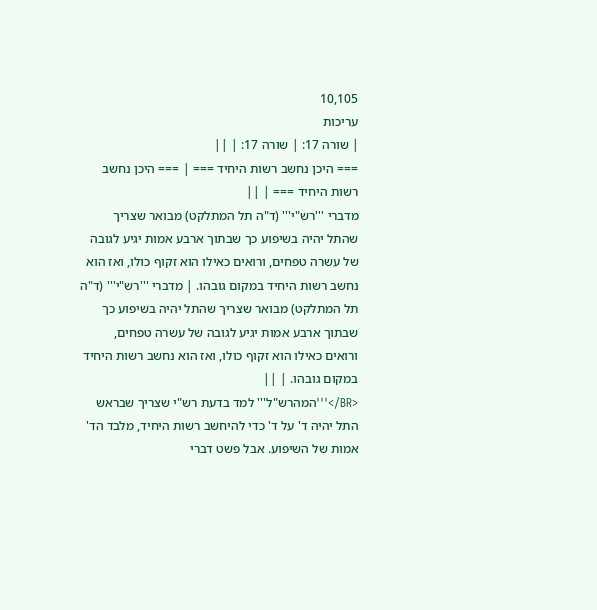10,105
עריכות
| שורה 17: | שורה 17: | ||
=== היכן נחשב רשות היחיד === | === היכן נחשב רשות היחיד === | ||
מדברי '''רש"י''' (ד"ה תל המתלקט) מבואר שצריך שהתל יהיה בשיפוע כך שבתוך ארבע אמות יגיע לגובה של עשרה טפחים, ורואים כאילו הוא זקוף כולו, ואז הוא נחשב רשות היחיד במקום גובהו. | מדברי '''רש"י''' (ד"ה תל המתלקט) מבואר שצריך שהתל יהיה בשיפוע כך שבתוך ארבע אמות יגיע לגובה של עשרה טפחים, ורואים כאילו הוא זקוף כולו, ואז הוא נחשב רשות היחיד במקום גובהו. | ||
<BR/>'''המהרש"ל''' למד בדעת רש"י שצריך שבראש התל יהיה ד' על ד' כדי להיחשב רשות היחיד, מלבד הד' אמות של השיפוע. אבל פשט דברי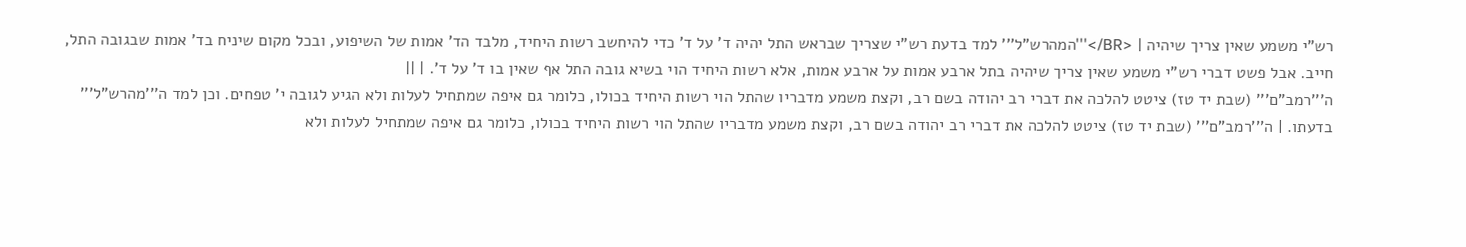רש"י משמע שאין צריך שיהיה | <BR/>'''המהרש"ל''' למד בדעת רש"י שצריך שבראש התל יהיה ד' על ד' כדי להיחשב רשות היחיד, מלבד הד' אמות של השיפוע, ובכל מקום שיניח בד' אמות שבגובה התל, חייב. אבל פשט דברי רש"י משמע שאין צריך שיהיה בתל ארבע אמות על ארבע אמות, אלא רשות היחיד הוי בשיא גובה התל אף שאין בו ד' על ד'. | ||
ה'''רמב"ם''' (שבת יד טז) ציטט להלכה את דברי רב יהודה בשם רב, וקצת משמע מדבריו שהתל הוי רשות היחיד בכולו, כלומר גם איפה שמתחיל לעלות ולא הגיע לגובה י' טפחים. וכן למד ה'''מהרש"ל''' בדעתו. | ה'''רמב"ם''' (שבת יד טז) ציטט להלכה את דברי רב יהודה בשם רב, וקצת משמע מדבריו שהתל הוי רשות היחיד בכולו, כלומר גם איפה שמתחיל לעלות ולא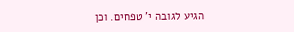הגיע לגובה י' טפחים. וכן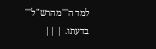למד ה'''מהרש"ל''' בדעתו. | ||